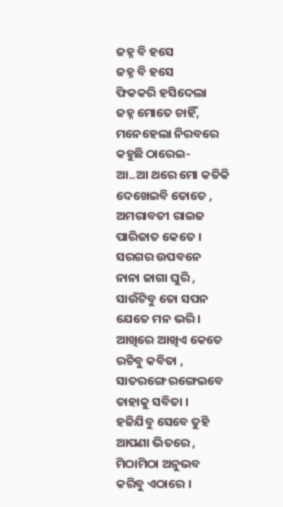ଜହ୍ନ ବି ହସେ
ଜହ୍ନ ବି ହସେ
ଫିକକରି ହସିଦେଲା
ଜହ୍ନ ମୋତେ ଚାହିଁ,
ମନେହେଲା ନିରବରେ
କହୁଛି ଠାରେଇ-
ଆ..ଆ ଥରେ ମୋ କତିକି
ଦେଖେଇବି ତୋତେ ,
ଅମରାବତୀ ରାଇଜ
ପାରିଜାତ କେତେ ।
ସରଗର ଉପବନେ
ନାନା ଜାଗା ଘୁରି ,
ସାଉଁଟିବୁ ତୋ ସପନ
ଯେତେ ମନ ଭରି ।
ଆଖିରେ ଆଖିଏ କେତେ
ରଚିବୁ କବିତା ,
ସାତରଙ୍ଗେ ରଙ୍ଗେଇବେ
ତାହାକୁ ସବିତା ।
ହଜିଯିବୁ ସେବେ ତୁହି
ଆପଣା ଭିତରେ ,
ମିଠାମିଠା ଅନୁଭବ
କରିବୁ ଏଠାରେ ।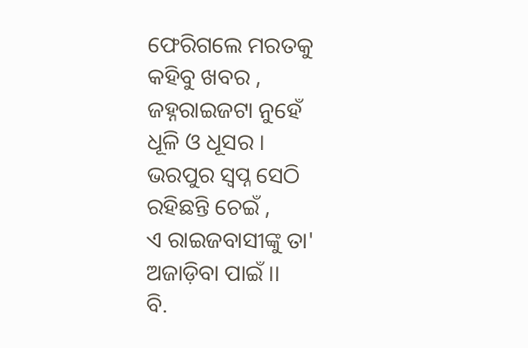ଫେରିଗଲେ ମରତକୁ
କହିବୁ ଖବର ,
ଜହ୍ନରାଇଜଟା ନୁହେଁ
ଧୂଳି ଓ ଧୂସର ।
ଭରପୁର ସ୍ୱପ୍ନ ସେଠି
ରହିଛନ୍ତି ଚେଇଁ ,
ଏ ରାଇଜବାସୀଙ୍କୁ ତା'
ଅଜାଡ଼ିବା ପାଇଁ ।।
ବି.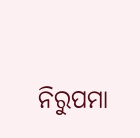ନିରୁପମା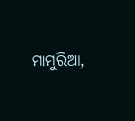ମାମୁରିଆ,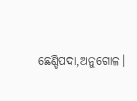ଛେଣ୍ଡିପଦା,ଅନୁଗୋଳ।